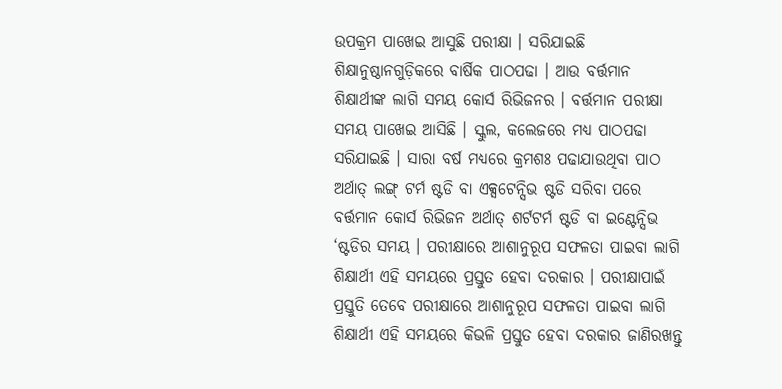ଉପକ୍ରମ ପାଖେଇ ଆସୁଛି ପରୀକ୍ଷା । ସରିଯାଇଛି ଶିକ୍ଷାନୁଷ୍ଠାନଗୁଡ଼ିକରେ ବାର୍ଷିକ ପାଠପଢା । ଆଉ ବର୍ତ୍ତମାନ ଶିକ୍ଷାର୍ଥୀଙ୍କ ଲାଗି ସମୟ କୋର୍ସ ରିଭିଜନର । ବର୍ତ୍ତମାନ ପରୀକ୍ଷା ସମୟ ପାଖେଇ ଆସିଛି । ସ୍କୁଲ, କଲେଜରେ ମଧ୍ୟ ପାଠପଢା ସରିଯାଇଛି । ସାରା ବର୍ଷ ମଧ୍ୟରେ କ୍ରମଶଃ ପଢାଯାଉଥିବା ପାଠ ଅର୍ଥାତ୍ ଲଙ୍ଗ୍ ଟର୍ମ ଷ୍ଟଡି ବା ଏକ୍ସଟେନ୍ସିଭ ଷ୍ଟଡି ସରିବା ପରେ ବର୍ତ୍ତମାନ କୋର୍ସ ରିଭିଜନ ଅର୍ଥାତ୍ ଶର୍ଟଟର୍ମ ଷ୍ଟଡି ବା ଇଣ୍ଟେନ୍ସିଭ ‘ଷ୍ଟଡିର ସମୟ । ପରୀକ୍ଷାରେ ଆଶାନୁରୂପ ସଫଳତା ପାଇବା ଲାଗି ଶିକ୍ଷାର୍ଥୀ ଏହି ସମୟରେ ପ୍ରସ୍ତୁତ ହେବା ଦରକାର । ପରୀକ୍ଷାପାଇଁ ପ୍ରସ୍ତୁତି ତେବେ ପରୀକ୍ଷାରେ ଆଶାନୁରୂପ ସଫଳତା ପାଇବା ଲାଗି ଶିକ୍ଷାର୍ଥୀ ଏହି ସମୟରେ କିଭଳି ପ୍ରସ୍ତୁତ ହେବା ଦରକାର ଜାଣିରଖନ୍ତୁ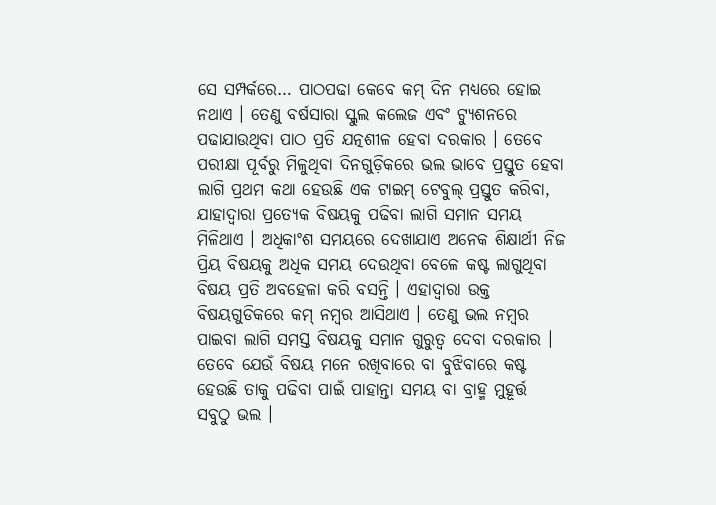ସେ ସମ୍ପର୍କରେ… ପାଠପଢା କେବେ କମ୍ ଦିନ ମଧ୍ୟରେ ହୋଇ ନଥାଏ । ତେଣୁ ବର୍ଷସାରା ସ୍କୁଲ କଲେଜ ଏବଂ ଟ୍ୟୁଶନରେ ପଢାଯାଉଥିବା ପାଠ ପ୍ରତି ଯତ୍ନଶୀଳ ହେବା ଦରକାର । ତେବେ ପରୀକ୍ଷା ପୂର୍ବରୁ ମିଳୁଥିବା ଦିନଗୁଡ଼ିକରେ ଭଲ ଭାବେ ପ୍ରସ୍ତୁତ ହେବା ଲାଗି ପ୍ରଥମ କଥା ହେଉଛି ଏକ ଟାଇମ୍ ଟେବୁଲ୍ ପ୍ରସ୍ତୁତ କରିବା, ଯାହାଦ୍ଵାରା ପ୍ରତ୍ୟେକ ବିଷୟକୁ ପଢିବା ଲାଗି ସମାନ ସମୟ ମିଳିଥାଏ । ଅଧିକାଂଶ ସମୟରେ ଦେଖାଯାଏ ଅନେକ ଶିକ୍ଷାର୍ଥୀ ନିଜ ପ୍ରିୟ ବିଷୟକୁ ଅଧିକ ସମୟ ଦେଉଥିବା ବେଳେ କଷ୍ଟ ଲାଗୁଥିବା ବିଷୟ ପ୍ରତି ଅବହେଳା କରି ବସନ୍ତି । ଏହାଦ୍ୱାରା ଉକ୍ତ ବିଷୟଗୁଡିକରେ କମ୍ ନମ୍ବର ଆସିଥାଏ । ତେଣୁ ଭଲ ନମ୍ବର ପାଇବା ଲାଗି ସମସ୍ତ ବିଷୟକୁ ସମାନ ଗୁରୁତ୍ଵ ଦେବା ଦରକାର । ତେବେ ଯେଉଁ ବିଷୟ ମନେ ରଖିବାରେ ବା ବୁଝିବାରେ କଷ୍ଟ ହେଉଛି ତାକୁ ପଢିବା ପାଇଁ ପାହାନ୍ତା ସମୟ ବା ବ୍ରାହ୍ମ ମୁହୂର୍ତ୍ତ ସବୁଠୁ ଭଲ ।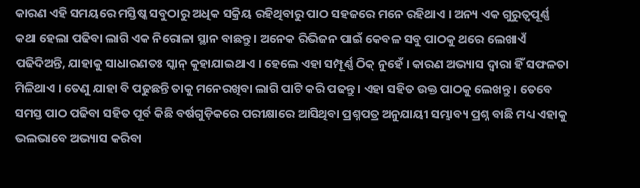କାରଣ ଏହି ସମୟରେ ମସ୍ତିଷ୍କ ସବୁଠାରୁ ଅଧିକ ସକ୍ରିୟ ରହିଥିବାରୁ ପାଠ ସହଜରେ ମନେ ରହିଥାଏ । ଅନ୍ୟ ଏକ ଗୁରୁତ୍ଵପୂର୍ଣ୍ଣ କଥା ହେଲା ପଢିବା ଲାଗି ଏକ ନିରୋଳା ସ୍ଥାନ ବାଛନ୍ତୁ । ଅନେକ ରିଭିଜନ ପାଇଁ କେବଳ ସବୁ ପାଠକୁ ଥରେ ଲେଖାଏଁ ପଢିଦିଅନ୍ତି, ଯାହାକୁ ସାଧାରଣତଃ ସ୍କାନ୍ କୁହାଯାଇଥାଏ । ହେଲେ ଏହା ସମ୍ପୂର୍ଣ୍ଣ ଠିକ୍ ନୁହେଁ । କାରଣ ଅଭ୍ୟାସ ଦ୍ଵାରା ହିଁ ସଫଳତା ମିଳିଥାଏ । ତେଣୁ ଯାହା ବି ପଢୁଛନ୍ତି ତାକୁ ମନେରଖିବା ଲାଗି ପାଟି କରି ପଢନ୍ତୁ । ଏହା ସହିତ ଉକ୍ତ ପାଠକୁ ଲେଖନ୍ତୁ । ତେବେ ସମସ୍ତ ପାଠ ପଢିବା ସହିତ ପୂର୍ବ କିଛି ବର୍ଷଗୁଡ଼ିକରେ ପରୀକ୍ଷାରେ ଆସିଥିବା ପ୍ରଶ୍ନପତ୍ର ଅନୁଯାୟୀ ସମ୍ଭାବ୍ୟ ପ୍ରଶ୍ନ ବାଛି ମଧ୍ୟ ଏହାକୁ ଭଲଭାବେ ଅଭ୍ୟାସ କରିବା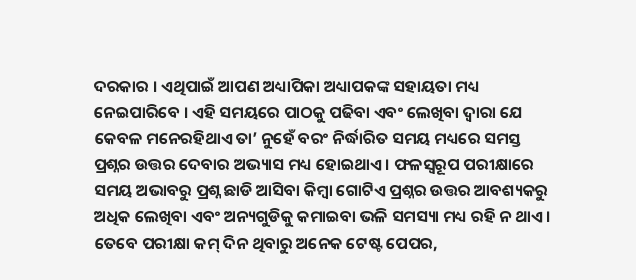ଦରକାର । ଏଥିପାଇଁ ଆପଣ ଅଧ୍ୟାପିକା ଅଧ୍ୟାପକଙ୍କ ସହାୟତା ମଧ୍ୟ ନେଇପାରିବେ । ଏହି ସମୟରେ ପାଠକୁ ପଢିବା ଏବଂ ଲେଖିବା ଦ୍ଵାରା ଯେ କେବଳ ମନେରହିଥାଏ ତା’ ନୁହେଁ ବରଂ ନିର୍ଦ୍ଧାରିତ ସମୟ ମଧ୍ୟରେ ସମସ୍ତ ପ୍ରଶ୍ନର ଉତ୍ତର ଦେବାର ଅଭ୍ୟାସ ମଧ୍ୟ ହୋଇଥାଏ । ଫଳସ୍ୱରୂପ ପରୀକ୍ଷାରେ ସମୟ ଅଭାବରୁ ପ୍ରଶ୍ନ ଛାଡି ଆସିବା କିମ୍ବା ଗୋଟିଏ ପ୍ରଶ୍ନର ଉତ୍ତର ଆବଶ୍ୟକରୁ ଅଧିକ ଲେଖିବା ଏବଂ ଅନ୍ୟଗୁଡିକୁ କମାଇବା ଭଳି ସମସ୍ୟା ମଧ୍ୟ ରହି ନ ଥାଏ । ତେବେ ପରୀକ୍ଷା କମ୍ ଦିନ ଥିବାରୁ ଅନେକ ଟେଷ୍ଟ ପେପର,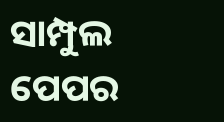ସାମ୍ପୁଲ ପେପର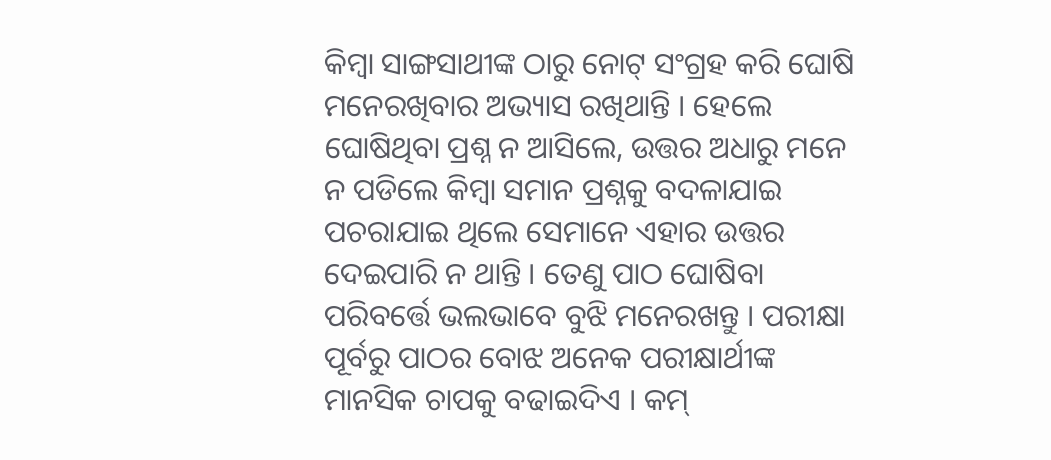କିମ୍ବା ସାଙ୍ଗସାଥୀଙ୍କ ଠାରୁ ନୋଟ୍ ସଂଗ୍ରହ କରି ଘୋଷି ମନେରଖିବାର ଅଭ୍ୟାସ ରଖିଥାନ୍ତି । ହେଲେ ଘୋଷିଥିବା ପ୍ରଶ୍ନ ନ ଆସିଲେ, ଉତ୍ତର ଅଧାରୁ ମନେ ନ ପଡିଲେ କିମ୍ବା ସମାନ ପ୍ରଶ୍ନକୁ ବଦଳାଯାଇ ପଚରାଯାଇ ଥିଲେ ସେମାନେ ଏହାର ଉତ୍ତର ଦେଇପାରି ନ ଥାନ୍ତି । ତେଣୁ ପାଠ ଘୋଷିବା ପରିବର୍ତ୍ତେ ଭଲଭାବେ ବୁଝି ମନେରଖନ୍ତୁ । ପରୀକ୍ଷା ପୂର୍ବରୁ ପାଠର ବୋଝ ଅନେକ ପରୀକ୍ଷାର୍ଥୀଙ୍କ ମାନସିକ ଚାପକୁ ବଢାଇଦିଏ । କମ୍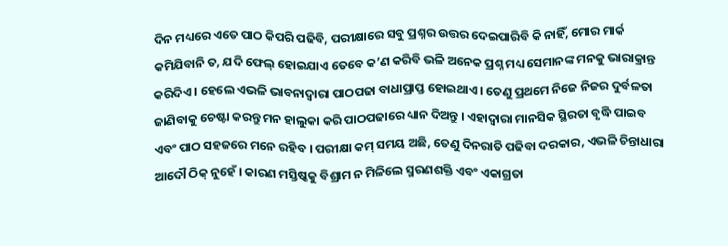ଦିନ ମଧ୍ୟରେ ଏତେ ପାଠ କିପରି ପଢିବି, ପରୀକ୍ଷାରେ ସବୁ ପ୍ରଶ୍ନର ଉତ୍ତର ଦେଇପାରିବି କି ନାହିଁ, ମୋର ମାର୍କ କମିଯିବାନି ତ, ଯଦି ଫେଲ୍ ହୋଇଯାଏ ତେବେ କ’ଣ କରିବି ଭଳି ଅନେକ ପ୍ରଶ୍ନ ମଧ୍ୟ ସେମାନଙ୍କ ମନକୁ ଭାରାକ୍ରାନ୍ତ କରିଦିଏ । ହେଲେ ଏଭଳି ଭାବନାଦ୍ଵାରା ପାଠପଢା ବାଧାପ୍ରାପ୍ତ ହୋଇଥାଏ । ତେଣୁ ପ୍ରଥମେ ନିଜେ ନିଜର ଦୁର୍ବଳତା ଜାଣିବାକୁ ଚେଷ୍ଟା କରନ୍ତୁ ମନ ହାଲୁକା କରି ପାଠପଢାରେ ଧ୍ୟାନ ଦିଅନ୍ତୁ । ଏହାଦ୍ଵାରା ମାନସିକ ସ୍ଥିରତା ବୃଦ୍ଧି ପାଇବ ଏବଂ ପାଠ ସହଜରେ ମନେ ରହିବ । ପରୀକ୍ଷା କମ୍ ସମୟ ଅଛି, ତେଣୁ ଦିନରାତି ପଢିବା ଦରକାର, ଏଭଳି ଚିନ୍ତାଧାରା ଆଦୌ ଠିକ୍ ନୁହେଁ । କାରଣ ମସ୍ତିଷ୍କକୁ ବିଶ୍ରାମ ନ ମିଳିଲେ ସ୍ମରଣଶକ୍ତି ଏବଂ ଏକାଗ୍ରତା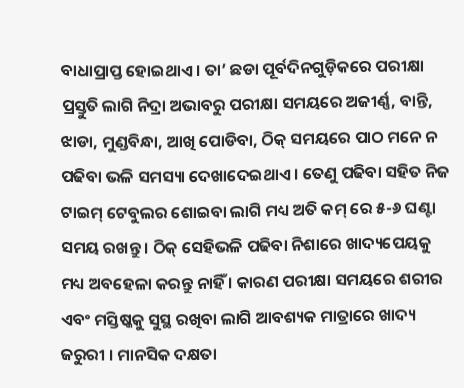ବାଧାପ୍ରାପ୍ତ ହୋଇଥାଏ । ତା’ ଛଡା ପୂର୍ବଦିନଗୁଡ଼ିକରେ ପରୀକ୍ଷା ପ୍ରସ୍ତୁତି ଲାଗି ନିଦ୍ରା ଅଭାବରୁ ପରୀକ୍ଷା ସମୟରେ ଅଜୀର୍ଣ୍ଣ, ବାନ୍ତି, ଝାଡା, ମୁଣ୍ଡବିନ୍ଧା, ଆଖି ପୋଡିବା, ଠିକ୍ ସମୟରେ ପାଠ ମନେ ନ ପଢିବା ଭଳି ସମସ୍ୟା ଦେଖାଦେଇଥାଏ । ତେଣୁ ପଢିବା ସହିତ ନିଜ ଟାଇମ୍ ଟେବୁଲର ଶୋଇବା ଲାଗି ମଧ୍ୟ ଅତି କମ୍ ରେ ୫-୬ ଘଣ୍ଟା ସମୟ ରଖନ୍ତୁ । ଠିକ୍ ସେହିଭଳି ପଢିବା ନିଶାରେ ଖାଦ୍ୟପେୟକୁ ମଧ୍ୟ ଅବହେଳା କରନ୍ତୁ ନାହିଁ । କାରଣ ପରୀକ୍ଷା ସମୟରେ ଶରୀର ଏବଂ ମସ୍ତିଷ୍କକୁ ସୁସ୍ଥ ରଖିବା ଲାଗି ଆବଶ୍ୟକ ମାତ୍ରାରେ ଖାଦ୍ୟ ଜରୁରୀ । ମାନସିକ ଦକ୍ଷତା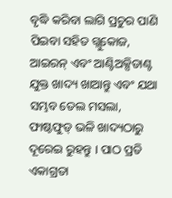ବୃଦ୍ଧି କରିବା ଲାଗି ପ୍ରଚୁର ପାଣି ପିଇବା ସହିତ ଗ୍ଲୁକୋଜ, ଆଇରନ୍ ଏବଂ ଆଣ୍ଟିଅକ୍ସିଡାଣ୍ଟ ଯୁକ୍ତ ଖାଦ୍ୟ ଖାଆନ୍ତୁ ଏବଂ ଯଥା ସମ୍ଭବ ତେଲ ମସଲା, ଫାଷ୍ଟଫୁଡ୍ ଭଳି ଖାଦ୍ୟଠାରୁ ଦୂରେଇ ରୁହନ୍ତୁ । ପାଠ ପ୍ରତି ଏକାଗ୍ରତା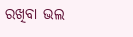ରଖିବା ଭଲ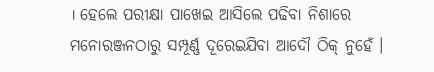। ହେଲେ ପରୀକ୍ଷା ପାଖେଇ ଆସିଲେ ପଢିବା ନିଶାରେ ମନୋରଞ୍ଜନଠାରୁ ସମ୍ପୂର୍ଣ୍ଣ ଦୂରେଇଯିବା ଆଦୌ ଠିକ୍ ନୁହେଁ ।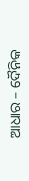ଆଧାର – ଦୈନିକ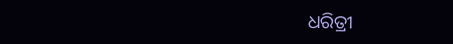ଧରିତ୍ରୀ